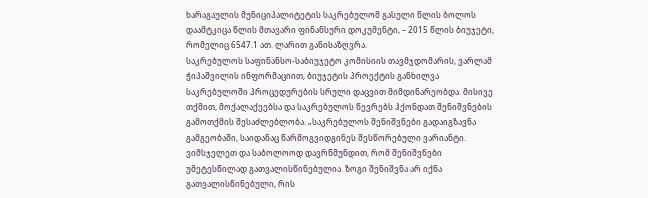ხარაგაულის მუნიციპალიტეტის საკრებულომ გასული წლის ბოლოს დაამტკიცა წლის მთავარი ფინანსური დოკუმენტი, – 2015 წლის ბიუჯეტი, რომელიც 6547.1 ათ. ლარით განისაზღვრა.
საკრებულოს საფინანსო-საბიუჯეტო კომისიის თავმჯდომარის, ვარლამ ჭიპაშვილის ინფორმაციით, ბიუჯეტის პროექტის განხილვა საკრებულოში პროცედურების სრული დაცვით მიმდინარეობდა. მისივე თქმით, მოქალაქეებსა და საკრებულოს წევრებს ჰქონდათ შენიშვნების გამოთქმის შესაძლებლობა. „საკრებულოს შენიშვნები გადაიგზავნა გამგეობაში, საიდანაც წარმოგვიდგინეს შესწორებული ვარიანტი. ვიმსჯელეთ და საბოლოოდ დავრწმუნდით, რომ შენიშვნები უმეტესწილად გათვალისწინებულია. ზოგი შენიშვნა არ იქნა გათვალისწინებული, რის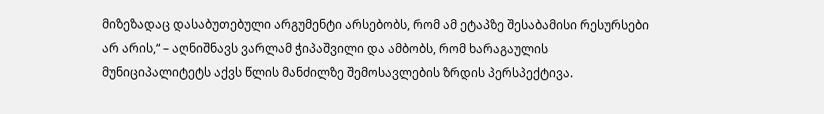მიზეზადაც დასაბუთებული არგუმენტი არსებობს, რომ ამ ეტაპზე შესაბამისი რესურსები არ არის,“ – აღნიშნავს ვარლამ ჭიპაშვილი და ამბობს, რომ ხარაგაულის მუნიციპალიტეტს აქვს წლის მანძილზე შემოსავლების ზრდის პერსპექტივა.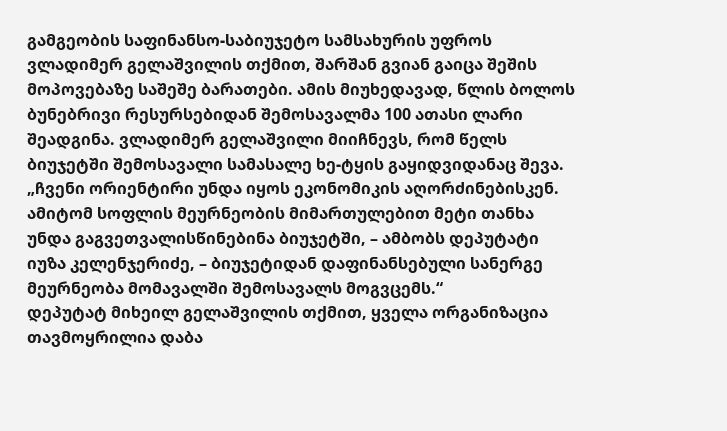გამგეობის საფინანსო-საბიუჯეტო სამსახურის უფროს ვლადიმერ გელაშვილის თქმით, შარშან გვიან გაიცა შეშის მოპოვებაზე საშეშე ბარათები. ამის მიუხედავად, წლის ბოლოს ბუნებრივი რესურსებიდან შემოსავალმა 100 ათასი ლარი შეადგინა. ვლადიმერ გელაშვილი მიიჩნევს, რომ წელს ბიუჯეტში შემოსავალი სამასალე ხე-ტყის გაყიდვიდანაც შევა.
„ჩვენი ორიენტირი უნდა იყოს ეკონომიკის აღორძინებისკენ. ამიტომ სოფლის მეურნეობის მიმართულებით მეტი თანხა უნდა გაგვეთვალისწინებინა ბიუჯეტში, – ამბობს დეპუტატი იუზა კელენჯერიძე, – ბიუჯეტიდან დაფინანსებული სანერგე მეურნეობა მომავალში შემოსავალს მოგვცემს.“
დეპუტატ მიხეილ გელაშვილის თქმით, ყველა ორგანიზაცია თავმოყრილია დაბა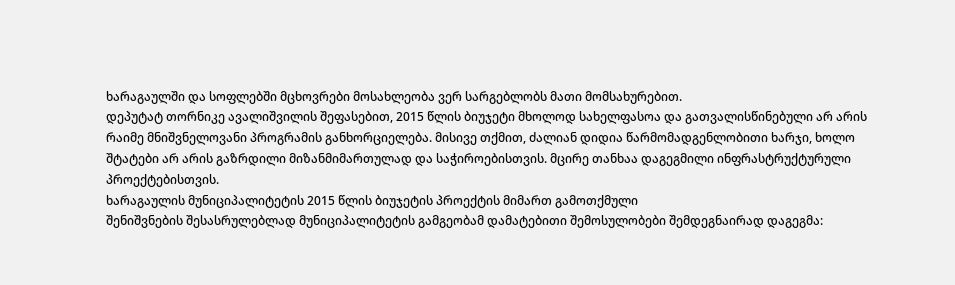ხარაგაულში და სოფლებში მცხოვრები მოსახლეობა ვერ სარგებლობს მათი მომსახურებით.
დეპუტატ თორნიკე ავალიშვილის შეფასებით, 2015 წლის ბიუჯეტი მხოლოდ სახელფასოა და გათვალისწინებული არ არის რაიმე მნიშვნელოვანი პროგრამის განხორციელება. მისივე თქმით, ძალიან დიდია წარმომადგენლობითი ხარჯი, ხოლო შტატები არ არის გაზრდილი მიზანმიმართულად და საჭიროებისთვის. მცირე თანხაა დაგეგმილი ინფრასტრუქტურული პროექტებისთვის.
ხარაგაულის მუნიციპალიტეტის 2015 წლის ბიუჯეტის პროექტის მიმართ გამოთქმული
შენიშვნების შესასრულებლად მუნიციპალიტეტის გამგეობამ დამატებითი შემოსულობები შემდეგნაირად დაგეგმა: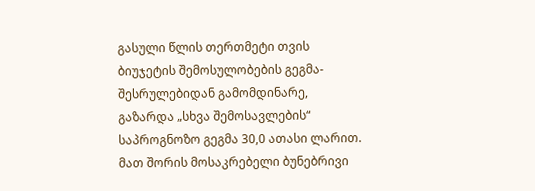გასული წლის თერთმეტი თვის ბიუჯეტის შემოსულობების გეგმა-შესრულებიდან გამომდინარე, გაზარდა „სხვა შემოსავლების“ საპროგნოზო გეგმა 30,0 ათასი ლარით. მათ შორის მოსაკრებელი ბუნებრივი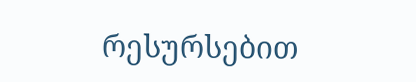რესურსებით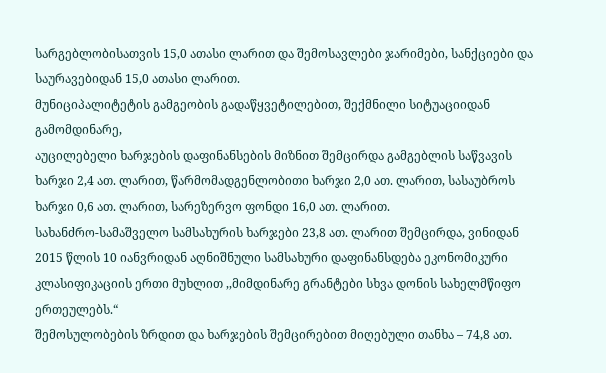სარგებლობისათვის 15,0 ათასი ლარით და შემოსავლები ჯარიმები, სანქციები და საურავებიდან 15,0 ათასი ლარით.
მუნიციპალიტეტის გამგეობის გადაწყვეტილებით, შექმნილი სიტუაციიდან გამომდინარე,
აუცილებელი ხარჯების დაფინანსების მიზნით შემცირდა გამგებლის საწვავის ხარჯი 2,4 ათ. ლარით, წარმომადგენლობითი ხარჯი 2,0 ათ. ლარით, სასაუბროს ხარჯი 0,6 ათ. ლარით, სარეზერვო ფონდი 16,0 ათ. ლარით.
სახანძრო-სამაშველო სამსახურის ხარჯები 23,8 ათ. ლარით შემცირდა, ვინიდან 2015 წლის 10 იანვრიდან აღნიშნული სამსახური დაფინანსდება ეკონომიკური კლასიფიკაციის ერთი მუხლით ,,მიმდინარე გრანტები სხვა დონის სახელმწიფო ერთეულებს.“
შემოსულობების ზრდით და ხარჯების შემცირებით მიღებული თანხა – 74,8 ათ.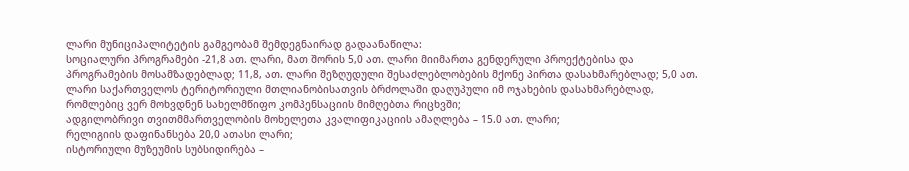ლარი მუნიციპალიტეტის გამგეობამ შემდეგნაირად გადაანაწილა:
სოციალური პროგრამები -21,8 ათ. ლარი, მათ შორის 5,0 ათ. ლარი მიიმართა გენდერული პროექტებისა და პროგრამების მოსამზადებლად; 11,8, ათ. ლარი შეზღუდული შესაძლებლობების მქონე პირთა დასახმარებლად; 5,0 ათ. ლარი საქართველოს ტერიტორიული მთლიანობისათვის ბრძოლაში დაღუპული იმ ოჯახების დასახმარებლად, რომლებიც ვერ მოხვდნენ სახელმწიფო კომპენსაციის მიმღებთა რიცხვში;
ადგილობრივი თვითმმართველობის მოხელეთა კვალიფიკაციის ამაღლება – 15.0 ათ. ლარი;
რელიგიის დაფინანსება 20,0 ათასი ლარი;
ისტორიული მუზეუმის სუბსიდირება –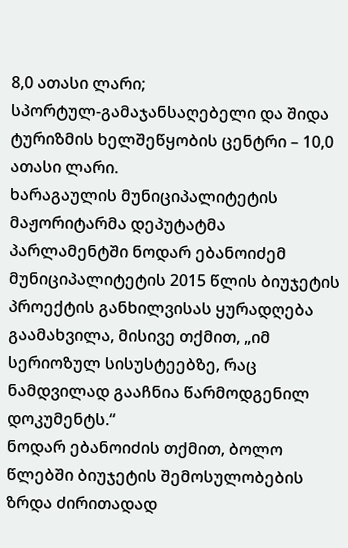8,0 ათასი ლარი;
სპორტულ-გამაჯანსაღებელი და შიდა ტურიზმის ხელშეწყობის ცენტრი – 10,0 ათასი ლარი.
ხარაგაულის მუნიციპალიტეტის მაჟორიტარმა დეპუტატმა პარლამენტში ნოდარ ებანოიძემ მუნიციპალიტეტის 2015 წლის ბიუჯეტის პროექტის განხილვისას ყურადღება გაამახვილა, მისივე თქმით, „იმ სერიოზულ სისუსტეებზე, რაც ნამდვილად გააჩნია წარმოდგენილ დოკუმენტს.“
ნოდარ ებანოიძის თქმით, ბოლო წლებში ბიუჯეტის შემოსულობების ზრდა ძირითადად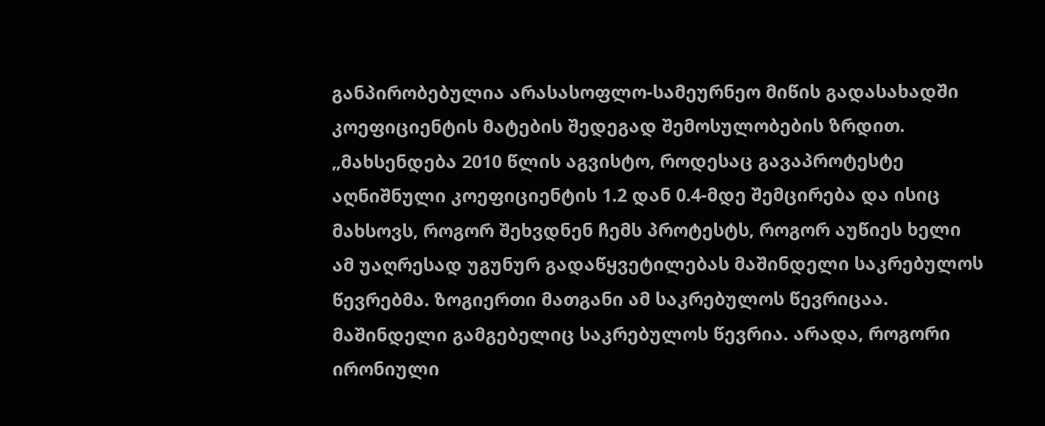განპირობებულია არასასოფლო-სამეურნეო მიწის გადასახადში კოეფიციენტის მატების შედეგად შემოსულობების ზრდით. „მახსენდება 2010 წლის აგვისტო, როდესაც გავაპროტესტე აღნიშნული კოეფიციენტის 1.2 დან 0.4-მდე შემცირება და ისიც მახსოვს, როგორ შეხვდნენ ჩემს პროტესტს, როგორ აუწიეს ხელი ამ უაღრესად უგუნურ გადაწყვეტილებას მაშინდელი საკრებულოს წევრებმა. ზოგიერთი მათგანი ამ საკრებულოს წევრიცაა. მაშინდელი გამგებელიც საკრებულოს წევრია. არადა, როგორი ირონიული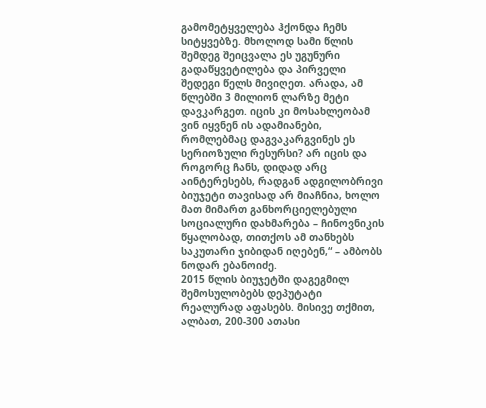გამომეტყველება ჰქონდა ჩემს სიტყვებზე. მხოლოდ სამი წლის შემდეგ შეიცვალა ეს უგუნური გადაწყვეტილება და პირველი შედეგი წელს მივიღეთ. არადა, ამ წლებში 3 მილიონ ლარზე მეტი დავკარგეთ. იცის კი მოსახლეობამ ვინ იყვნენ ის ადამიანები, რომლებმაც დაგვაკარგვინეს ეს სერიოზული რესურსი? არ იცის და როგორც ჩანს, დიდად არც აინტერესებს, რადგან ადგილობრივი ბიუჯეტი თავისად არ მიაჩნია, ხოლო მათ მიმართ განხორციელებული სოციალური დახმარება – ჩინოვნიკის წყალობად, თითქოს ამ თანხებს საკუთარი ჯიბიდან იღებენ,“ – ამბობს ნოდარ ებანოიძე.
2015 წლის ბიუჯეტში დაგეგმილ შემოსულობებს დეპუტატი რეალურად აფასებს. მისივე თქმით, ალბათ, 200-300 ათასი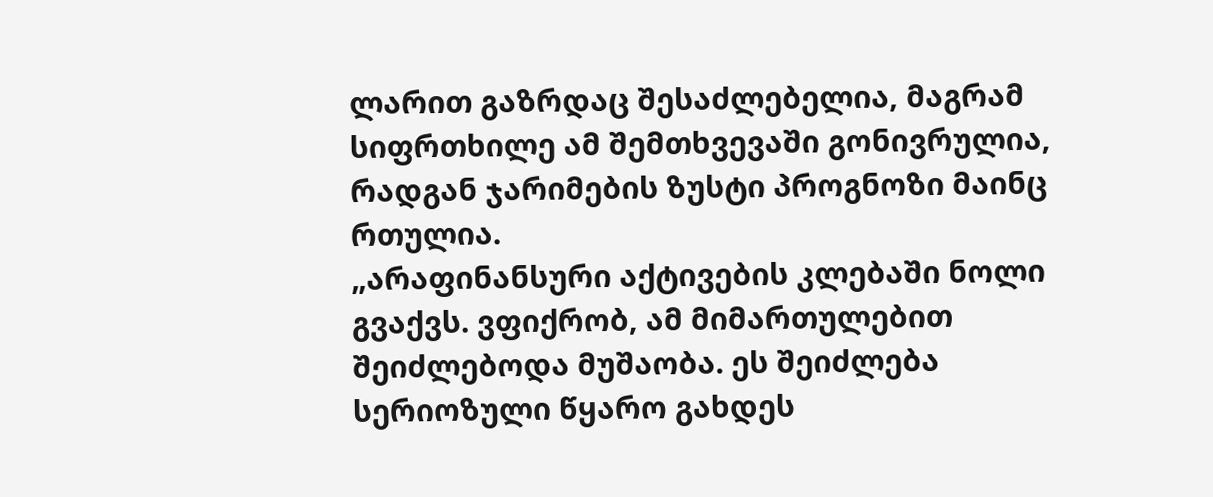ლარით გაზრდაც შესაძლებელია, მაგრამ სიფრთხილე ამ შემთხვევაში გონივრულია, რადგან ჯარიმების ზუსტი პროგნოზი მაინც რთულია.
„არაფინანსური აქტივების კლებაში ნოლი გვაქვს. ვფიქრობ, ამ მიმართულებით შეიძლებოდა მუშაობა. ეს შეიძლება სერიოზული წყარო გახდეს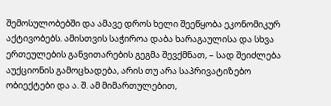შემოსულობებში და ამავე დროს ხელი შეეწყობა ეკონომიკურ აქტივობებს. ამისთვის საჭიროა დაბა ხარაგაულისა და სხვა ერთეულების განვითარების გეგმა შევქმნათ, – სად შეიძლება აუქციონის გამოცხადება, არის თუ არა საპრივატიზებო ობიექტები და ა. შ. ამ მიმართულებით,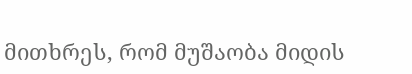მითხრეს, რომ მუშაობა მიდის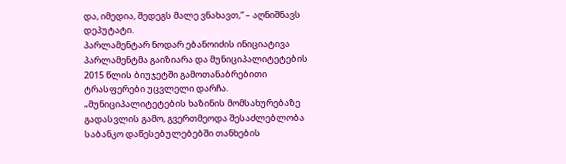და, იმედია, შედეგს მალე ვნახავთ,“ – აღნიშნავს დეპუტატი.
პარლამენტარ ნოდარ ებანოიძის ინიციატივა პარლამენტმა გაიზიარა და მუნიციპალიტეტების 2015 წლის ბიუჯეტში გამოთანაბრებითი ტრასფერები უცვლელი დარჩა.
„მუნიციპალიტეტების ხაზინის მომსახურებაზე გადასვლის გამო, გვერთმეოდა შესაძლებლობა საბანკო დაწესებულებებში თანხების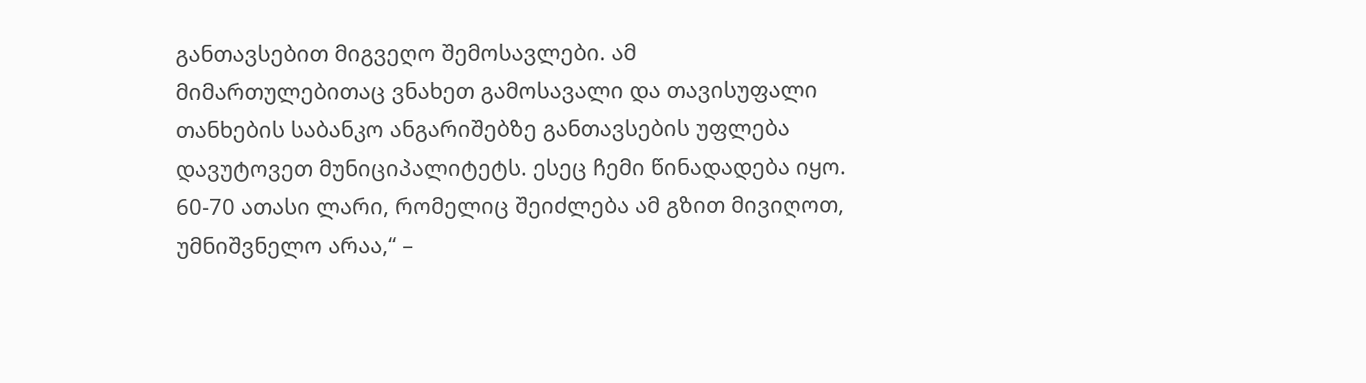განთავსებით მიგვეღო შემოსავლები. ამ მიმართულებითაც ვნახეთ გამოსავალი და თავისუფალი თანხების საბანკო ანგარიშებზე განთავსების უფლება დავუტოვეთ მუნიციპალიტეტს. ესეც ჩემი წინადადება იყო. 60-70 ათასი ლარი, რომელიც შეიძლება ამ გზით მივიღოთ, უმნიშვნელო არაა,“ –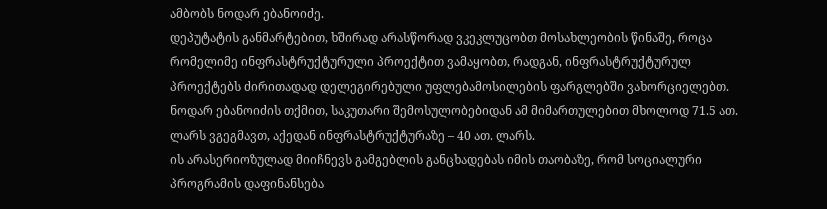ამბობს ნოდარ ებანოიძე.
დეპუტატის განმარტებით, ხშირად არასწორად ვკეკლუცობთ მოსახლეობის წინაშე, როცა რომელიმე ინფრასტრუქტურული პროექტით ვამაყობთ, რადგან, ინფრასტრუქტურულ პროექტებს ძირითადად დელეგირებული უფლებამოსილების ფარგლებში ვახორციელებთ. ნოდარ ებანოიძის თქმით, საკუთარი შემოსულობებიდან ამ მიმართულებით მხოლოდ 71.5 ათ. ლარს ვგეგმავთ, აქედან ინფრასტრუქტურაზე – 40 ათ. ლარს.
ის არასერიოზულად მიიჩნევს გამგებლის განცხადებას იმის თაობაზე, რომ სოციალური პროგრამის დაფინანსება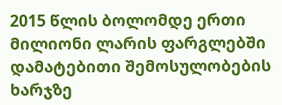2015 წლის ბოლომდე ერთი მილიონი ლარის ფარგლებში დამატებითი შემოსულობების ხარჯზე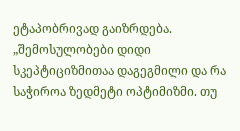ეტაპობრივად გაიზრდება. „შემოსულობები დიდი სკეპტიციზმითაა დაგეგმილი და რა საჭიროა ზედმეტი ოპტიმიზმი. თუ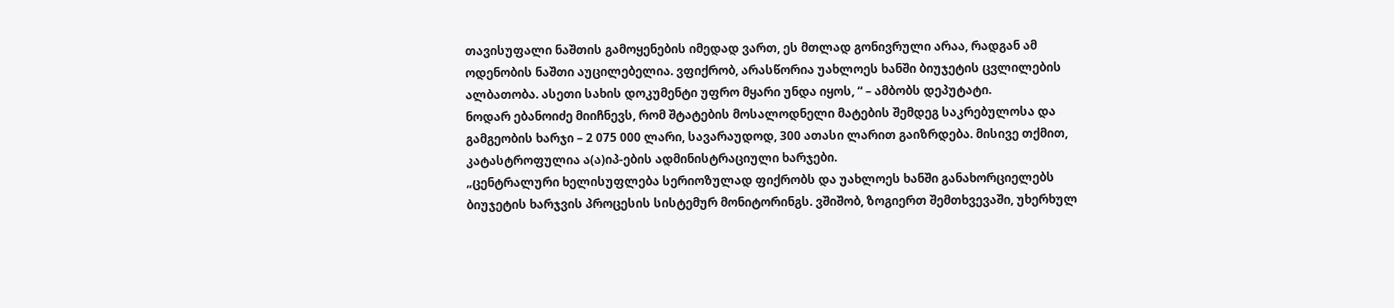თავისუფალი ნაშთის გამოყენების იმედად ვართ, ეს მთლად გონივრული არაა, რადგან ამ ოდენობის ნაშთი აუცილებელია. ვფიქრობ, არასწორია უახლოეს ხანში ბიუჯეტის ცვლილების ალბათობა. ასეთი სახის დოკუმენტი უფრო მყარი უნდა იყოს, “ – ამბობს დეპუტატი.
ნოდარ ებანოიძე მიიჩნევს, რომ შტატების მოსალოდნელი მატების შემდეგ საკრებულოსა და გამგეობის ხარჯი – 2 075 000 ლარი, სავარაუდოდ, 300 ათასი ლარით გაიზრდება. მისივე თქმით, კატასტროფულია ა(ა)იპ-ების ადმინისტრაციული ხარჯები.
„ცენტრალური ხელისუფლება სერიოზულად ფიქრობს და უახლოეს ხანში განახორციელებს ბიუჯეტის ხარჯვის პროცესის სისტემურ მონიტორინგს. ვშიშობ, ზოგიერთ შემთხვევაში, უხერხულ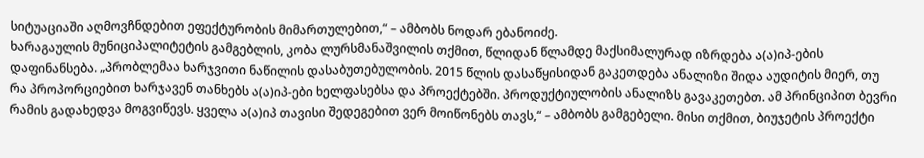სიტუაციაში აღმოვჩნდებით ეფექტურობის მიმართულებით,“ – ამბობს ნოდარ ებანოიძე.
ხარაგაულის მუნიციპალიტეტის გამგებლის, კობა ლურსმანაშვილის თქმით, წლიდან წლამდე მაქსიმალურად იზრდება ა(ა)იპ-ების დაფინანსება. „პრობლემაა ხარჯვითი ნაწილის დასაბუთებულობის. 2015 წლის დასაწყისიდან გაკეთდება ანალიზი შიდა აუდიტის მიერ, თუ რა პროპორციებით ხარჯავენ თანხებს ა(ა)იპ-ები ხელფასებსა და პროექტებში. პროდუქტიულობის ანალიზს გავაკეთებთ. ამ პრინციპით ბევრი რამის გადახედვა მოგვიწევს. ყველა ა(ა)იპ თავისი შედეგებით ვერ მოიწონებს თავს,“ – ამბობს გამგებელი. მისი თქმით, ბიუჯეტის პროექტი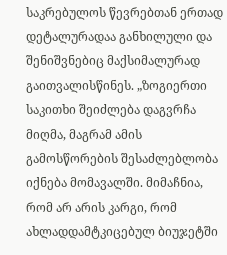საკრებულოს წევრებთან ერთად დეტალურადაა განხილული და შენიშვნებიც მაქსიმალურად გაითვალისწინეს. „ზოგიერთი საკითხი შეიძლება დაგვრჩა მიღმა, მაგრამ ამის გამოსწორების შესაძლებლობა იქნება მომავალში. მიმაჩნია, რომ არ არის კარგი, რომ ახლადდამტკიცებულ ბიუჯეტში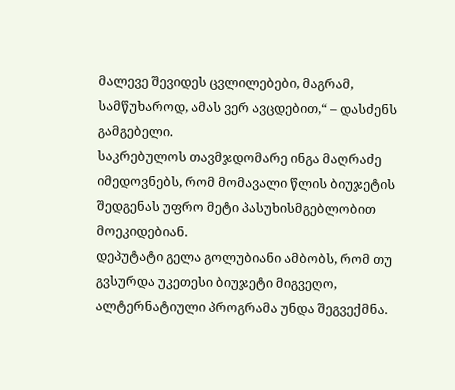მალევე შევიდეს ცვლილებები, მაგრამ, სამწუხაროდ, ამას ვერ ავცდებით,“ – დასძენს გამგებელი.
საკრებულოს თავმჯდომარე ინგა მაღრაძე იმედოვნებს, რომ მომავალი წლის ბიუჯეტის შედგენას უფრო მეტი პასუხისმგებლობით მოეკიდებიან.
დეპუტატი გელა გოლუბიანი ამბობს, რომ თუ გვსურდა უკეთესი ბიუჯეტი მიგვეღო, ალტერნატიული პროგრამა უნდა შეგვექმნა.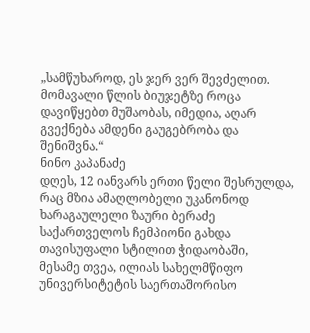„სამწუხაროდ, ეს ჯერ ვერ შევძელით. მომავალი წლის ბიუჯეტზე როცა დავიწყებთ მუშაობას, იმედია, აღარ გვექნება ამდენი გაუგებრობა და შენიშვნა.“
ნინო კაპანაძე
დღეს, 12 იანვარს ერთი წელი შესრულდა, რაც მზია ამაღლობელი უკანონოდ
ხარაგაულელი ზაური ბერაძე საქართველოს ჩემპიონი გახდა თავისუფალი სტილით ჭიდაობაში,
მესამე თვეა, ილიას სახელმწიფო უნივერსიტეტის საერთაშორისო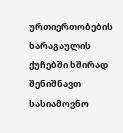ურთიერთობების
ხარაგაულის ქუჩებში ხშირად შენიშნავთ სასიამოვნო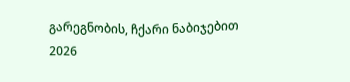გარეგნობის, ჩქარი ნაბიჯებით
2026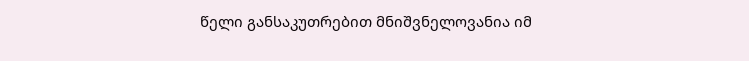წელი განსაკუთრებით მნიშვნელოვანია იმ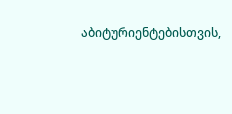აბიტურიენტებისთვის,